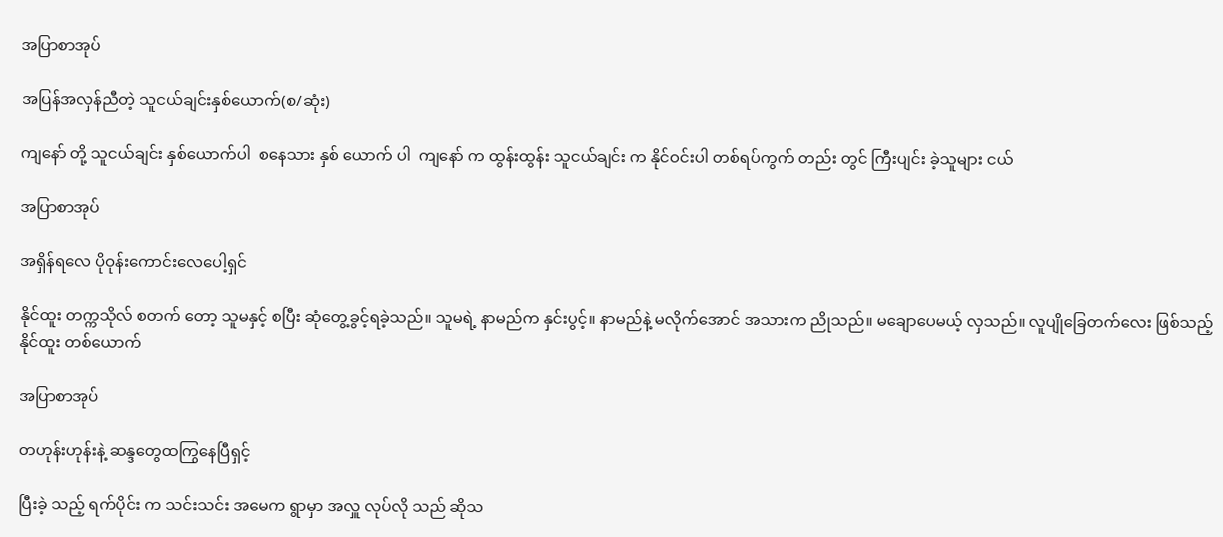အပြာစာအုပ်

အပြန်အလှန်ညီတဲ့ သူငယ်ချင်းနှစ်ယောက်(စ/ဆုံး)

ကျနော် တို့ သူငယ်ချင်း နှစ်ယောက်ပါ  စနေသား နှစ် ယောက် ပါ  ကျနော် က ထွန်းထွန်း သူငယ်ချင်း က နိုင်ဝင်းပါ တစ်ရပ်ကွက် တည်း တွင် ကြီးပျင်း ခဲ့သူများ ငယ်

အပြာစာအုပ်

အရှိန်ရလေ ပိုဝုန်းကောင်းလေပေါ့ရှင်

နိုင်ထူး တက္ကသိုလ် စတက် တော့ သူမနှင့် စပြီး ဆုံတွေ့ခွင့်ရခဲ့သည်။ သူမရဲ့ နာမည်က နှင်းပွင့်။ နာမည်နဲ့ မလိုက်အောင် အသားက ညိုသည်။ မချောပေမယ့် လှသည်။ လူပျိုခြေတက်လေး ဖြစ်သည့် နိုင်ထူး တစ်ယောက်

အပြာစာအုပ်

တဟုန်းဟုန်းနဲ့ ဆန္ဒတွေထကြွနေပြီရှင့်

ပြီးခဲ့ သည့် ရက်ပိုင်း က သင်းသင်း အမေက ရွာမှာ အလှူ လုပ်လို သည် ဆိုသ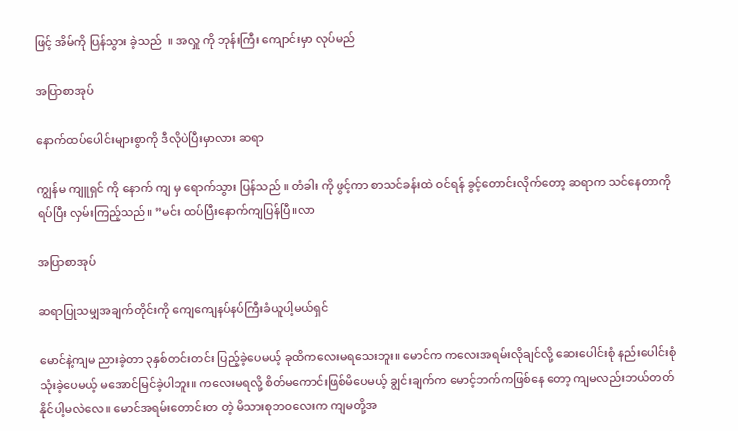ဖြင့် အိမ်ကို ပြန်သွား ခဲ့သည်  ။ အလှူ ကို ဘုန်းကြီး ကျောင်းမှာ လုပ်မည်

အပြာစာအုပ်

နောက်ထပ်ပေါင်းများစွာကို ဒီလိုပဲပြီးမှာလား ဆရာ

ကျွန်မ ကျူရှင် ကို နောက် ကျ မှ ရောက်သွား ပြန်သည် ။ တံခါး ကို ဖွင့်ကာ စာသင်ခန်းထဲ ဝင်ရန် ခွင့်တောင်းလိုက်တော့ ဆရာက သင်နေတာကိုရပ်ပြီး လှမ်းကြည့်သည်။ ”မင်း ထပ်ပြီးနောက်ကျပြန်ပြီ။လာ

အပြာစာအုပ်

ဆရာပြုသမျှအချက်တိုင်းကို ကျေကျေနပ်နပ်ကြီးခံယူပါ့မယ်ရှင်

မောင်နဲ့ကျမ ညားခဲ့တာ ၃နှစ်တင်းတင်း ပြည့်ခဲ့ပေမယ့် ခုထိကလေးမရသေးဘူး။ မောင်က ကလေးအရမ်းလိုချင်လို့ ဆေးပေါင်းစုံ နည်းပေါင်းစုံသုံးခဲ့ပေမယ့် မအောင်မြင်ခဲ့ပါဘူး။ ကလေးမရလို့ စိတ်မကောင်းဖြစ်မိပေမယ့် ချွင်းချက်က မောင့်ဘက်ကဖြစ်နေ တော့ ကျမလည်းဘယ်တတ်နိုင်ပါ့မလဲလေ။ မောင်အရမ်းတောင်းတ တဲ့ မိသားစုဘဝလေးက ကျမတို့အ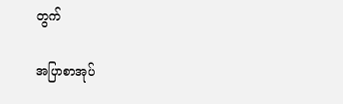တွက်

အပြာစာအုပ်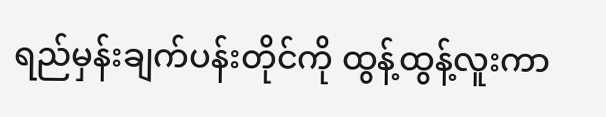ရည်မှန်းချက်ပန်းတိုင်ကို ထွန့်ထွန့်လူးကာ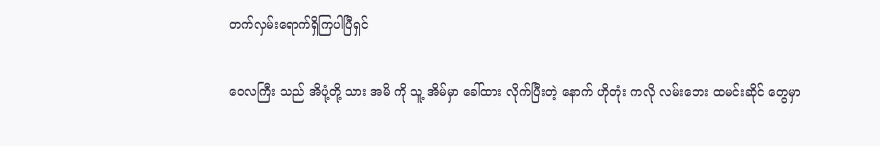တက်လှမ်းရောက်ရှိကြပါပြီရှင်

ဝေလကြီး သည် အိပုံ့တို့ သား အမိ ကို သူ့ အိမ်မှာ ခေါ်ထား လိုက်ပြီးတဲ့ နောက် ဟိုတုံး ကလို လမ်းဘေး ထမင်းဆိုင် တွေမှာ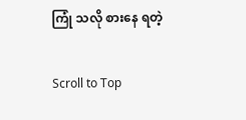ကြုံ သလို စားနေ ရတဲ့

Scroll to Top